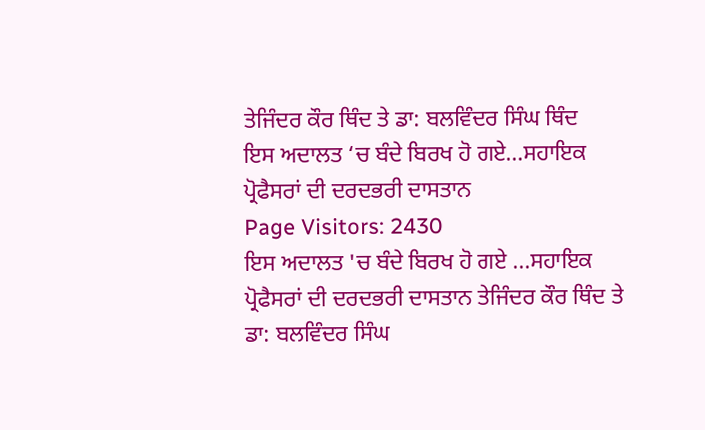ਤੇਜਿੰਦਰ ਕੌਰ ਥਿੰਦ ਤੇ ਡਾ: ਬਲਵਿੰਦਰ ਸਿੰਘ ਥਿੰਦ
ਇਸ ਅਦਾਲਤ ‘ਚ ਬੰਦੇ ਬਿਰਖ ਹੋ ਗਏ…ਸਹਾਇਕ ਪ੍ਰੋਫੈਸਰਾਂ ਦੀ ਦਰਦਭਰੀ ਦਾਸਤਾਨ
Page Visitors: 2430
ਇਸ ਅਦਾਲਤ 'ਚ ਬੰਦੇ ਬਿਰਖ ਹੋ ਗਏ ...ਸਹਾਇਕ ਪ੍ਰੋਫੈਸਰਾਂ ਦੀ ਦਰਦਭਰੀ ਦਾਸਤਾਨ ਤੇਜਿੰਦਰ ਕੌਰ ਥਿੰਦ ਤੇ ਡਾ: ਬਲਵਿੰਦਰ ਸਿੰਘ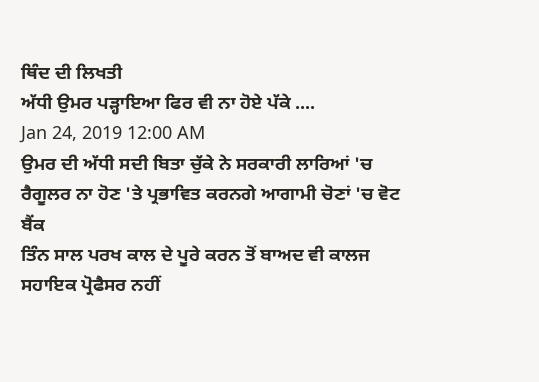ਥਿੰਦ ਦੀ ਲਿਖਤੀ
ਅੱਧੀ ਉਮਰ ਪੜ੍ਹਾਇਆ ਫਿਰ ਵੀ ਨਾ ਹੋਏ ਪੱਕੇ ....
Jan 24, 2019 12:00 AM
ਉਮਰ ਦੀ ਅੱਧੀ ਸਦੀ ਬਿਤਾ ਚੁੱਕੇ ਨੇ ਸਰਕਾਰੀ ਲਾਰਿਆਂ 'ਚ ਰੈਗੂਲਰ ਨਾ ਹੋਣ 'ਤੇ ਪ੍ਰਭਾਵਿਤ ਕਰਨਗੇ ਆਗਾਮੀ ਚੋਣਾਂ 'ਚ ਵੋਟ ਬੈਂਕ
ਤਿੰਨ ਸਾਲ ਪਰਖ ਕਾਲ ਦੇ ਪੂਰੇ ਕਰਨ ਤੋਂ ਬਾਅਦ ਵੀ ਕਾਲਜ ਸਹਾਇਕ ਪ੍ਰੋਫੈਸਰ ਨਹੀਂ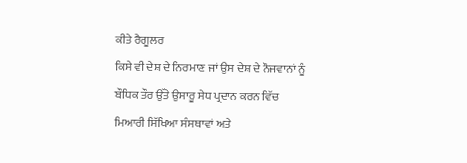ਕੀਤੇ ਰੈਗੂਲਰ
ਕਿਸੇ ਵੀ ਦੇਸ਼ ਦੇ ਨਿਰਮਾਣ ਜਾਂ ਉਸ ਦੇਸ਼ ਦੇ ਨੌਜਵਾਨਾਂ ਨੂੰ ਬੌਧਿਕ ਤੌਰ ਉੱਤੇ ਉਸਾਰੂ ਸੇਧ ਪ੍ਰਦਾਨ ਕਰਨ ਵਿੱਚ ਮਿਆਰੀ ਸਿੱਖਿਆ ਸੰਸਥਾਵਾਂ ਅਤੇ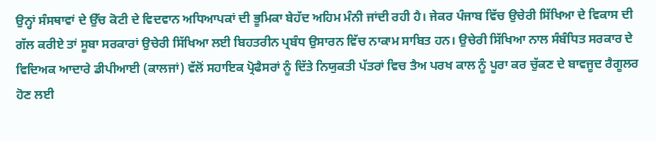ਉਨ੍ਹਾਂ ਸੰਸਥਾਵਾਂ ਦੇ ਉੱਚ ਕੋਟੀ ਦੇ ਵਿਦਵਾਨ ਅਧਿਆਪਕਾਂ ਦੀ ਭੂਮਿਕਾ ਬੇਹੱਦ ਅਹਿਮ ਮੰਨੀ ਜਾਂਦੀ ਰਹੀ ਹੈ। ਜੇਕਰ ਪੰਜਾਬ ਵਿੱਚ ਉਚੇਰੀ ਸਿੱਖਿਆ ਦੇ ਵਿਕਾਸ ਦੀ ਗੱਲ ਕਰੀਏ ਤਾਂ ਸੂਬਾ ਸਰਕਾਰਾਂ ਉਚੇਰੀ ਸਿੱਖਿਆ ਲਈ ਬਿਹਤਰੀਨ ਪ੍ਰਬੰਧ ਉਸਾਰਨ ਵਿੱਚ ਨਾਕਾਮ ਸਾਬਿਤ ਹਨ। ਉਚੇਰੀ ਸਿੱਖਿਆ ਨਾਲ ਸੰਬੰਧਿਤ ਸਰਕਾਰ ਦੇ ਵਿਦਿਅਕ ਆਦਾਰੇ ਡੀਪੀਆਈ (ਕਾਲਜਾਂ) ਵੱਲੋਂ ਸਹਾਇਕ ਪ੍ਰੋਫੈਸਰਾਂ ਨੂੰ ਦਿੱਤੇ ਨਿਯੁਕਤੀ ਪੱਤਰਾਂ ਵਿਚ ਤੈਅ ਪਰਖ ਕਾਲ ਨੂੰ ਪੂਰਾ ਕਰ ਚੁੱਕਣ ਦੇ ਬਾਵਜੂਦ ਰੈਗੂਲਰ ਹੋਣ ਲਈ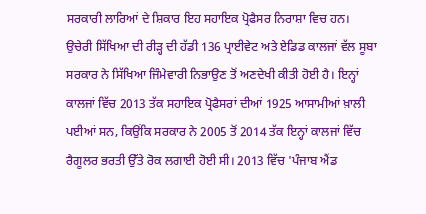ਸਰਕਾਰੀ ਲਾਰਿਆਂ ਦੇ ਸ਼ਿਕਾਰ ਇਹ ਸਹਾਇਕ ਪ੍ਰੋਫੈਸਰ ਨਿਰਾਸ਼ਾ ਵਿਚ ਹਨ।
ਉਚੇਰੀ ਸਿੱਖਿਆ ਦੀ ਰੀੜ੍ਹ ਦੀ ਹੱਡੀ 136 ਪ੍ਰਾਈਵੇਟ ਅਤੇ ਏਡਿਡ ਕਾਲਜਾਂ ਵੱਲ ਸੂਬਾ ਸਰਕਾਰ ਨੇ ਸਿੱਖਿਆ ਜਿੰਮੇਵਾਰੀ ਨਿਭਾਉਣ ਤੋਂ ਅਣਦੇਖੀ ਕੀਤੀ ਹੋਈ ਹੈ। ਇਨ੍ਹਾਂ ਕਾਲਜਾਂ ਵਿੱਚ 2013 ਤੱਕ ਸਹਾਇਕ ਪ੍ਰੋਫੈਸਰਾਂ ਦੀਆਂ 1925 ਆਸਾਮੀਆਂ ਖ਼ਾਲੀ ਪਈਆਂ ਸਨ, ਕਿਉਂਕਿ ਸਰਕਾਰ ਨੇ 2005 ਤੋਂ 2014 ਤੱਕ ਇਨ੍ਹਾਂ ਕਾਲਜਾਂ ਵਿੱਚ ਰੈਗੂਲਰ ਭਰਤੀ ਉੱਤੇ ਰੋਕ ਲਗਾਈ ਹੋਈ ਸੀ। 2013 ਵਿੱਚ 'ਪੰਜਾਬ ਐਂਡ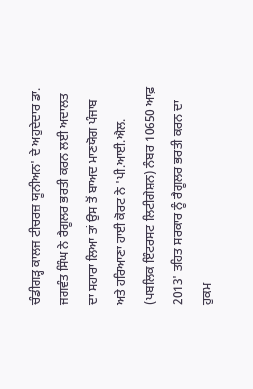ਚੰਡੀਗੜ੍ਹ ਕਾਲਜ ਟੀਚਰਜ਼ ਯੂਨੀਅਨ' ਦੇ ਅਹੁਦੇਦਾਰ ਡਾ. ਜਗਵੰਤ ਸਿੰਘ ਨੇ ਰੈਗੂਲਰ ਭਰਤੀ ਕਰਨ ਲਈ ਅਦਾਲਤ ਦਾ ਸਹਾਰਾ ਲਿਆ ਤਾਂ ਉਸ ਤੋਂ ਬਾਅਦ ਮਾਣਯੋਗ ਪੰਜਾਬ ਅਤੇ ਹਰਿਆਣਾ ਹਾਈ ਕੋਰਟ ਨੇ 'ਪੀ.ਆਈ.ਐਲ. (ਪਬਲਿਕ ਇੰਟਰਸਟ ਲਿਟੀਗੇਸ਼ਨ) ਨੰਬਰ 10650 ਆਫ਼ 2013' ਤਹਿਤ ਸਰਕਾਰ ਨੂੰ ਰੈਗੂਲਰ ਭਰਤੀ ਕਰਨ ਦਾ ਹੁਕਮ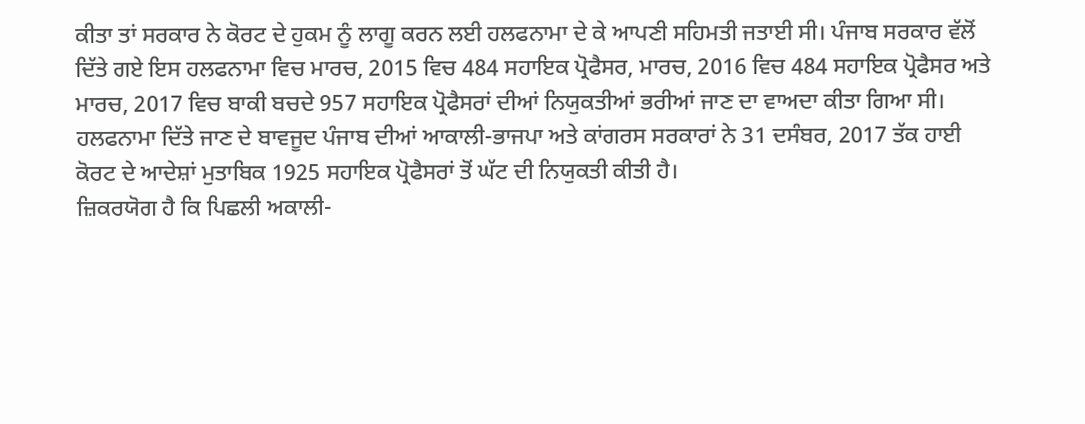ਕੀਤਾ ਤਾਂ ਸਰਕਾਰ ਨੇ ਕੋਰਟ ਦੇ ਹੁਕਮ ਨੂੰ ਲਾਗੂ ਕਰਨ ਲਈ ਹਲਫਨਾਮਾ ਦੇ ਕੇ ਆਪਣੀ ਸਹਿਮਤੀ ਜਤਾਈ ਸੀ। ਪੰਜਾਬ ਸਰਕਾਰ ਵੱਲੋਂ ਦਿੱਤੇ ਗਏ ਇਸ ਹਲਫਨਾਮਾ ਵਿਚ ਮਾਰਚ, 2015 ਵਿਚ 484 ਸਹਾਇਕ ਪ੍ਰੋਫੈਸਰ, ਮਾਰਚ, 2016 ਵਿਚ 484 ਸਹਾਇਕ ਪ੍ਰੋਫੈਸਰ ਅਤੇ ਮਾਰਚ, 2017 ਵਿਚ ਬਾਕੀ ਬਚਦੇ 957 ਸਹਾਇਕ ਪ੍ਰੋਫੈਸਰਾਂ ਦੀਆਂ ਨਿਯੁਕਤੀਆਂ ਭਰੀਆਂ ਜਾਣ ਦਾ ਵਾਅਦਾ ਕੀਤਾ ਗਿਆ ਸੀ। ਹਲਫਨਾਮਾ ਦਿੱਤੇ ਜਾਣ ਦੇ ਬਾਵਜੂਦ ਪੰਜਾਬ ਦੀਆਂ ਆਕਾਲੀ-ਭਾਜਪਾ ਅਤੇ ਕਾਂਗਰਸ ਸਰਕਾਰਾਂ ਨੇ 31 ਦਸੰਬਰ, 2017 ਤੱਕ ਹਾਈ ਕੋਰਟ ਦੇ ਆਦੇਸ਼ਾਂ ਮੁਤਾਬਿਕ 1925 ਸਹਾਇਕ ਪ੍ਰੋਫੈਸਰਾਂ ਤੋਂ ਘੱਟ ਦੀ ਨਿਯੁਕਤੀ ਕੀਤੀ ਹੈ।
ਜ਼ਿਕਰਯੋਗ ਹੈ ਕਿ ਪਿਛਲੀ ਅਕਾਲੀ-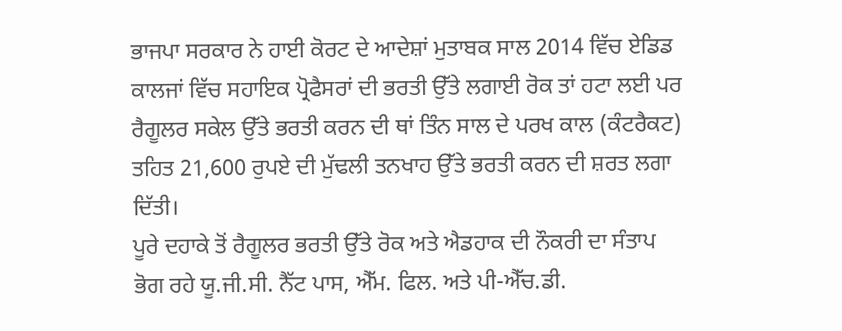ਭਾਜਪਾ ਸਰਕਾਰ ਨੇ ਹਾਈ ਕੋਰਟ ਦੇ ਆਦੇਸ਼ਾਂ ਮੁਤਾਬਕ ਸਾਲ 2014 ਵਿੱਚ ਏਡਿਡ ਕਾਲਜਾਂ ਵਿੱਚ ਸਹਾਇਕ ਪ੍ਰੋਫੈਸਰਾਂ ਦੀ ਭਰਤੀ ਉੱਤੇ ਲਗਾਈ ਰੋਕ ਤਾਂ ਹਟਾ ਲਈ ਪਰ ਰੈਗੂਲਰ ਸਕੇਲ ਉੱਤੇ ਭਰਤੀ ਕਰਨ ਦੀ ਥਾਂ ਤਿੰਨ ਸਾਲ ਦੇ ਪਰਖ ਕਾਲ (ਕੰਟਰੈਕਟ) ਤਹਿਤ 21,600 ਰੁਪਏ ਦੀ ਮੁੱਢਲੀ ਤਨਖਾਹ ਉੱਤੇ ਭਰਤੀ ਕਰਨ ਦੀ ਸ਼ਰਤ ਲਗਾ ਦਿੱਤੀ।
ਪੂਰੇ ਦਹਾਕੇ ਤੋਂ ਰੈਗੂਲਰ ਭਰਤੀ ਉੱਤੇ ਰੋਕ ਅਤੇ ਐਡਹਾਕ ਦੀ ਨੌਕਰੀ ਦਾ ਸੰਤਾਪ ਭੋਗ ਰਹੇ ਯੂ.ਜੀ.ਸੀ. ਨੈੱਟ ਪਾਸ, ਐੱਮ. ਫਿਲ. ਅਤੇ ਪੀ-ਐੱਚ.ਡੀ.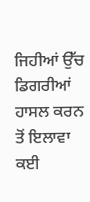ਜਿਹੀਆਂ ਉੱਚ ਡਿਗਰੀਆਂ ਹਾਸਲ ਕਰਨ ਤੋਂ ਇਲਾਵਾ ਕਈ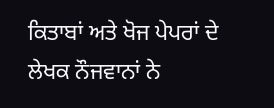ਕਿਤਾਬਾਂ ਅਤੇ ਖੋਜ ਪੇਪਰਾਂ ਦੇ ਲੇਖਕ ਨੌਜਵਾਨਾਂ ਨੇ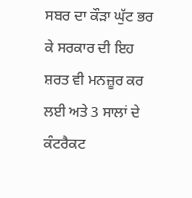ਸਬਰ ਦਾ ਕੌੜਾ ਘੁੱਟ ਭਰ ਕੇ ਸਰਕਾਰ ਦੀ ਇਹ ਸ਼ਰਤ ਵੀ ਮਨਜ਼ੂਰ ਕਰ ਲਈ ਅਤੇ 3 ਸਾਲਾਂ ਦੇ ਕੰਟਰੈਕਟ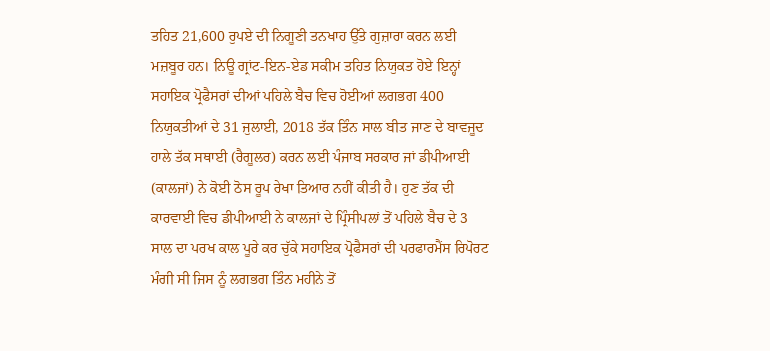ਤਹਿਤ 21,600 ਰੁਪਏ ਦੀ ਨਿਗੂਣੀ ਤਨਖਾਹ ਉੱਤੇ ਗੁਜ਼ਾਰਾ ਕਰਨ ਲਈ ਮਜ਼ਬੂਰ ਹਨ। ਨਿਊ ਗ੍ਰਾਂਟ-ਇਨ-ਏਡ ਸਕੀਮ ਤਹਿਤ ਨਿਯੁਕਤ ਹੋਏ ਇਨ੍ਹਾਂ ਸਹਾਇਕ ਪ੍ਰੋਫੈਸਰਾਂ ਦੀਆਂ ਪਹਿਲੇ ਬੈਚ ਵਿਚ ਹੋਈਆਂ ਲਗਭਗ 400 ਨਿਯੁਕਤੀਆਂ ਦੇ 31 ਜੁਲਾਈ, 2018 ਤੱਕ ਤਿੰਨ ਸਾਲ ਬੀਤ ਜਾਣ ਦੇ ਬਾਵਜੂਦ ਹਾਲੇ ਤੱਕ ਸਥਾਈ (ਰੈਗੂਲਰ) ਕਰਨ ਲਈ ਪੰਜਾਬ ਸਰਕਾਰ ਜਾਂ ਡੀਪੀਆਈ (ਕਾਲਜਾਂ) ਨੇ ਕੋਈ ਠੋਸ ਰੂਪ ਰੇਖਾ ਤਿਆਰ ਨਹੀਂ ਕੀਤੀ ਹੈ। ਹੁਣ ਤੱਕ ਦੀ ਕਾਰਵਾਈ ਵਿਚ ਡੀਪੀਆਈ ਨੇ ਕਾਲਜਾਂ ਦੇ ਪ੍ਰਿੰਸੀਪਲਾਂ ਤੋਂ ਪਹਿਲੇ ਬੈਚ ਦੇ 3 ਸਾਲ ਦਾ ਪਰਖ ਕਾਲ ਪੂਰੇ ਕਰ ਚੁੱਕੇ ਸਹਾਇਕ ਪ੍ਰੋਫੈਸਰਾਂ ਦੀ ਪਰਫਾਰਮੈਂਸ ਰਿਪੋਰਟ ਮੰਗੀ ਸੀ ਜਿਸ ਨੂੰ ਲਗਭਗ ਤਿੰਨ ਮਹੀਨੇ ਤੋਂ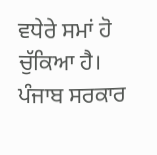ਵਧੇਰੇ ਸਮਾਂ ਹੋ ਚੁੱਕਿਆ ਹੈ। ਪੰਜਾਬ ਸਰਕਾਰ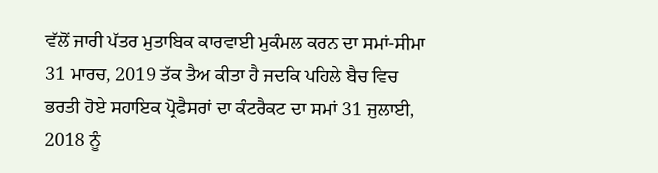ਵੱਲੋਂ ਜਾਰੀ ਪੱਤਰ ਮੁਤਾਬਿਕ ਕਾਰਵਾਈ ਮੁਕੰਮਲ ਕਰਨ ਦਾ ਸਮਾਂ-ਸੀਮਾ 31 ਮਾਰਚ, 2019 ਤੱਕ ਤੈਅ ਕੀਤਾ ਹੈ ਜਦਕਿ ਪਹਿਲੇ ਬੈਚ ਵਿਚ ਭਰਤੀ ਹੋਏ ਸਹਾਇਕ ਪ੍ਰੋਫੈਸਰਾਂ ਦਾ ਕੰਟਰੈਕਟ ਦਾ ਸਮਾਂ 31 ਜੁਲਾਈ, 2018 ਨੂੰ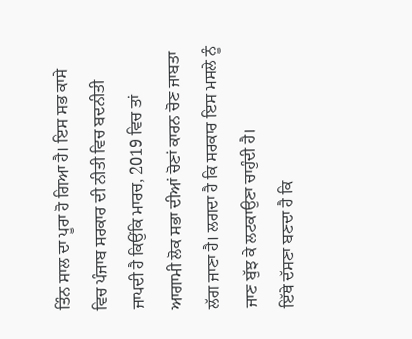ਤਿੰਨ ਸਾਲ ਦਾ ਪੂਰਾ ਹੋ ਗਿਆ ਹੈ। ਇਸ ਸਭ ਕਾਸੇ ਵਿਚ ਪੰਜਾਬ ਸਰਕਾਰ ਦੀ ਨੀਤੀ ਵਿਚ ਬਦਨੀਤੀ ਜਾਪਦੀ ਹੈ ਕਿਉਂਕਿ ਮਾਰਚ, 2019 ਵਿਚ ਤਾਂ ਆਗਾਮੀ ਲੋਕ ਸਭਾ ਦੀਆਂ ਚੋਣਾਂ ਕਾਰਨ ਚੋਣ ਜਾਬਤਾ ਲੱਗ ਜਾਣਾ ਹੈ। ਲਗਦਾ ਹੈ ਕਿ ਸਰਕਾਰ ਇਸ ਮਸਲੇ ਨੂੰ ਜਾਣ ਬੁੱਝ ਕੇ ਲਟਕਾਉਣਾ ਚਾਹੁੰਦੀ ਹੈ।
ਇੱਥੇ ਦੱਸਣਾ ਬਣਦਾ ਹੈ ਕਿ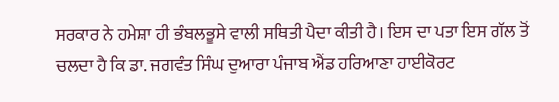ਸਰਕਾਰ ਨੇ ਹਮੇਸ਼ਾ ਹੀ ਭੰਬਲਭੂਸੇ ਵਾਲੀ ਸਥਿਤੀ ਪੈਦਾ ਕੀਤੀ ਹੈ। ਇਸ ਦਾ ਪਤਾ ਇਸ ਗੱਲ ਤੋਂ ਚਲਦਾ ਹੈ ਕਿ ਡਾ. ਜਗਵੰਤ ਸਿੰਘ ਦੁਆਰਾ ਪੰਜਾਬ ਐਂਡ ਹਰਿਆਣਾ ਹਾਈਕੋਰਟ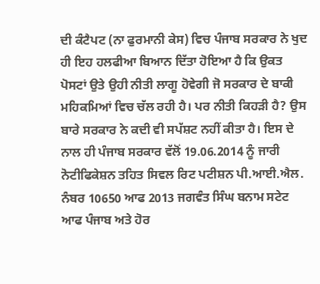ਦੀ ਕੰਟੈਪਟ (ਨਾ ਫੁਰਮਾਨੀ ਕੇਸ) ਵਿਚ ਪੰਜਾਬ ਸਰਕਾਰ ਨੇ ਖੁਦ ਹੀ ਇਹ ਹਲਫੀਆ ਬਿਆਨ ਦਿੱਤਾ ਹੋਇਆ ਹੈ ਕਿ ਉਕਤ ਪੋਸਟਾਂ ਉਤੇ ਉਹੀ ਨੀਤੀ ਲਾਗੂ ਹੋਵੇਗੀ ਜੋ ਸਰਕਾਰ ਦੇ ਬਾਕੀ ਮਹਿਕਮਿਆਂ ਵਿਚ ਚੱਲ ਰਹੀ ਹੈ। ਪਰ ਨੀਤੀ ਕਿਹੜੀ ਹੈ? ਉਸ ਬਾਰੇ ਸਰਕਾਰ ਨੇ ਕਦੀ ਵੀ ਸਪੱਸ਼ਟ ਨਹੀਂ ਕੀਤਾ ਹੈ। ਇਸ ਦੇ ਨਾਲ ਹੀ ਪੰਜਾਬ ਸਰਕਾਰ ਵੱਲੋਂ 19.06.2014 ਨੂੰ ਜਾਰੀ ਨੋਟੀਫਿਕੇਸ਼ਨ ਤਹਿਤ ਸਿਵਲ ਰਿਟ ਪਟੀਸ਼ਨ ਪੀ.ਆਈ.ਐਲ. ਨੰਬਰ 10650 ਆਫ 2013 ਜਗਵੰਤ ਸਿੰਘ ਬਨਾਮ ਸਟੇਟ ਆਫ ਪੰਜਾਬ ਅਤੇ ਹੋਰ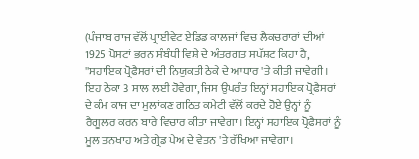(ਪੰਜਾਬ ਰਾਜ ਵੱਲੋਂ ਪ੍ਰਾਈਵੇਟ ਏਡਿਡ ਕਾਲਜਾਂ ਵਿਚ ਲੈਕਚਰਾਰਾਂ ਦੀਆਂ 1925 ਪੋਸਟਾਂ ਭਰਨ ਸੰਬੰਧੀ ਵਿਸ਼ੇ ਦੇ ਅੰਤਰਗਤ ਸਪੱਸ਼ਟ ਕਿਹਾ ਹੈ, ''ਸਹਾਇਕ ਪ੍ਰੋਫੈਸਰਾਂ ਦੀ ਨਿਯੁਕਤੀ ਠੇਕੇ ਦੇ ਆਧਾਰ 'ਤੇ ਕੀਤੀ ਜਾਵੇਗੀ। ਇਹ ਠੇਕਾ 3 ਸਾਲ ਲਈ ਹੋਵੇਗਾ, ਜਿਸ ਉਪਰੰਤ ਇਨ੍ਹਾਂ ਸਹਾਇਕ ਪ੍ਰੋਫੈਸਰਾਂ ਦੇ ਕੰਮ ਕਾਜ ਦਾ ਮੁਲਾਂਕਣ ਗਠਿਤ ਕਮੇਟੀ ਵੱਲੋਂ ਕਰਦੇ ਹੋਏ ਉਨ੍ਹਾਂ ਨੂੰ ਰੈਗੂਲਰ ਕਰਨ ਬਾਰੇ ਵਿਚਾਰ ਕੀਤਾ ਜਾਵੇਗਾ। ਇਨ੍ਹਾਂ ਸਹਾਇਕ ਪ੍ਰੋਫੈਸਰਾਂ ਨੂੰ ਮੂਲ ਤਨਖਾਹ ਅਤੇ ਗ੍ਰੇਡ ਪੇਅ ਦੇ ਵੇਤਨ 'ਤੇ ਰੱਖਿਆ ਜਾਵੇਗਾ।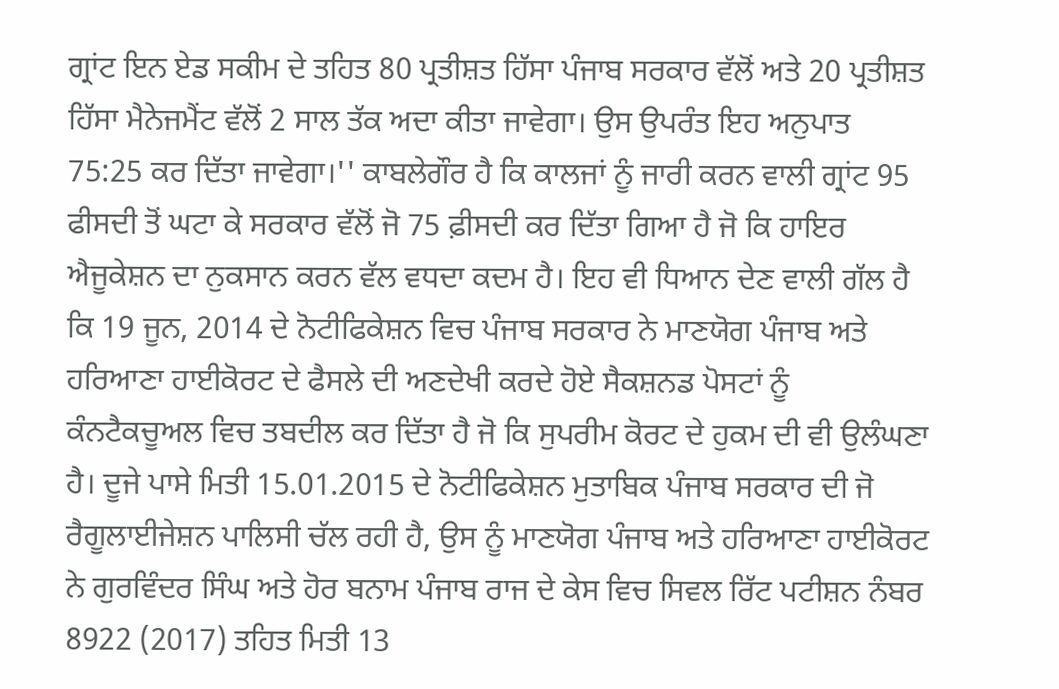ਗ੍ਰਾਂਟ ਇਨ ਏਡ ਸਕੀਮ ਦੇ ਤਹਿਤ 80 ਪ੍ਰਤੀਸ਼ਤ ਹਿੱਸਾ ਪੰਜਾਬ ਸਰਕਾਰ ਵੱਲੋਂ ਅਤੇ 20 ਪ੍ਰਤੀਸ਼ਤ ਹਿੱਸਾ ਮੈਨੇਜਮੈਂਟ ਵੱਲੋਂ 2 ਸਾਲ ਤੱਕ ਅਦਾ ਕੀਤਾ ਜਾਵੇਗਾ। ਉਸ ਉਪਰੰਤ ਇਹ ਅਨੁਪਾਤ 75:25 ਕਰ ਦਿੱਤਾ ਜਾਵੇਗਾ।'' ਕਾਬਲੇਗੌਰ ਹੈ ਕਿ ਕਾਲਜਾਂ ਨੂੰ ਜਾਰੀ ਕਰਨ ਵਾਲੀ ਗ੍ਰਾਂਟ 95 ਫੀਸਦੀ ਤੋਂ ਘਟਾ ਕੇ ਸਰਕਾਰ ਵੱਲੋਂ ਜੋ 75 ਫ਼ੀਸਦੀ ਕਰ ਦਿੱਤਾ ਗਿਆ ਹੈ ਜੋ ਕਿ ਹਾਇਰ ਐਜੂਕੇਸ਼ਨ ਦਾ ਨੁਕਸਾਨ ਕਰਨ ਵੱਲ ਵਧਦਾ ਕਦਮ ਹੈ। ਇਹ ਵੀ ਧਿਆਨ ਦੇਣ ਵਾਲੀ ਗੱਲ ਹੈ ਕਿ 19 ਜੂਨ, 2014 ਦੇ ਨੋਟੀਫਿਕੇਸ਼ਨ ਵਿਚ ਪੰਜਾਬ ਸਰਕਾਰ ਨੇ ਮਾਣਯੋਗ ਪੰਜਾਬ ਅਤੇ ਹਰਿਆਣਾ ਹਾਈਕੋਰਟ ਦੇ ਫੈਸਲੇ ਦੀ ਅਣਦੇਖੀ ਕਰਦੇ ਹੋਏ ਸੈਕਸ਼ਨਡ ਪੋਸਟਾਂ ਨੂੰ ਕੰਨਟੈਕਚੂਅਲ ਵਿਚ ਤਬਦੀਲ ਕਰ ਦਿੱਤਾ ਹੈ ਜੋ ਕਿ ਸੁਪਰੀਮ ਕੋਰਟ ਦੇ ਹੁਕਮ ਦੀ ਵੀ ਉਲੰਘਣਾ ਹੈ। ਦੂਜੇ ਪਾਸੇ ਮਿਤੀ 15.01.2015 ਦੇ ਨੋਟੀਫਿਕੇਸ਼ਨ ਮੁਤਾਬਿਕ ਪੰਜਾਬ ਸਰਕਾਰ ਦੀ ਜੋ ਰੈਗੂਲਾਈਜੇਸ਼ਨ ਪਾਲਿਸੀ ਚੱਲ ਰਹੀ ਹੈ, ਉਸ ਨੂੰ ਮਾਣਯੋਗ ਪੰਜਾਬ ਅਤੇ ਹਰਿਆਣਾ ਹਾਈਕੋਰਟ ਨੇ ਗੁਰਵਿੰਦਰ ਸਿੰਘ ਅਤੇ ਹੋਰ ਬਨਾਮ ਪੰਜਾਬ ਰਾਜ ਦੇ ਕੇਸ ਵਿਚ ਸਿਵਲ ਰਿੱਟ ਪਟੀਸ਼ਨ ਨੰਬਰ 8922 (2017) ਤਹਿਤ ਮਿਤੀ 13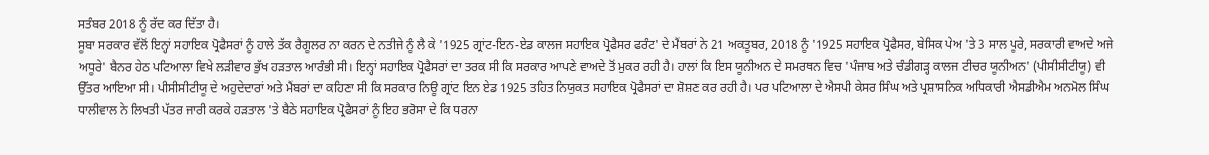ਸਤੰਬਰ 2018 ਨੂੰ ਰੱਦ ਕਰ ਦਿੱਤਾ ਹੈ।
ਸੂਬਾ ਸਰਕਾਰ ਵੱਲੋਂ ਇਨ੍ਹਾਂ ਸਹਾਇਕ ਪ੍ਰੋਫੈਸਰਾਂ ਨੂੰ ਹਾਲੇ ਤੱਕ ਰੈਗੂਲਰ ਨਾ ਕਰਨ ਦੇ ਨਤੀਜੇ ਨੂੰ ਲੈ ਕੇ '1925 ਗ੍ਰਾਂਟ-ਇਨ-ਏਡ ਕਾਲਜ ਸਹਾਇਕ ਪ੍ਰੋਫੈਸਰ ਫਰੰਟ' ਦੇ ਮੈਂਬਰਾਂ ਨੇ 21 ਅਕਤੂਬਰ, 2018 ਨੂੰ '1925 ਸਹਾਇਕ ਪ੍ਰੋਫੈਸਰ, ਬੇਸਿਕ ਪੇਅ 'ਤੇ 3 ਸਾਲ ਪੂਰੇ, ਸਰਕਾਰੀ ਵਾਅਦੇ ਅਜੇ ਅਧੂਰੇ' ਬੈਨਰ ਹੇਠ ਪਟਿਆਲਾ ਵਿਖੇ ਲੜੀਵਾਰ ਭੁੱਖ ਹੜਤਾਲ ਆਰੰਭੀ ਸੀ। ਇਨ੍ਹਾਂ ਸਹਾਇਕ ਪ੍ਰੋਫੈਸਰਾਂ ਦਾ ਤਰਕ ਸੀ ਕਿ ਸਰਕਾਰ ਆਪਣੇ ਵਾਅਦੇ ਤੋਂ ਮੁਕਰ ਰਹੀ ਹੈ। ਹਾਲਾਂ ਕਿ ਇਸ ਯੂਨੀਅਨ ਦੇ ਸਮਰਥਨ ਵਿਚ 'ਪੰਜਾਬ ਅਤੇ ਚੰਡੀਗੜ੍ਹ ਕਾਲਜ ਟੀਚਰ ਯੂਨੀਅਨ' (ਪੀਸੀਸੀਟੀਯੂ) ਵੀ ਉੱਤਰ ਆਇਆ ਸੀ। ਪੀਸੀਸੀਟੀਯੂ ਦੇ ਅਹੁਦੇਦਾਰਾਂ ਅਤੇ ਮੈਂਬਰਾਂ ਦਾ ਕਹਿਣਾ ਸੀ ਕਿ ਸਰਕਾਰ ਨਿਊ ਗ੍ਰਾਂਟ ਇਨ ਏਡ 1925 ਤਹਿਤ ਨਿਯੁਕਤ ਸਹਾਇਕ ਪ੍ਰੋਫੈਸਰਾਂ ਦਾ ਸ਼ੋਸ਼ਣ ਕਰ ਰਹੀ ਹੈ। ਪਰ ਪਟਿਆਲਾ ਦੇ ਐਸਪੀ ਕੇਸਰ ਸਿੰਘ ਅਤੇ ਪ੍ਰਸ਼ਾਸਨਿਕ ਅਧਿਕਾਰੀ ਐਸਡੀਐਮ ਅਨਮੋਲ ਸਿੰਘ ਧਾਲੀਵਾਲ ਨੇ ਲਿਖਤੀ ਪੱਤਰ ਜਾਰੀ ਕਰਕੇ ਹੜਤਾਲ 'ਤੇ ਬੈਠੇ ਸਹਾਇਕ ਪ੍ਰੋਫੈਸਰਾਂ ਨੂੰ ਇਹ ਭਰੋਸਾ ਦੇ ਕਿ ਧਰਨਾ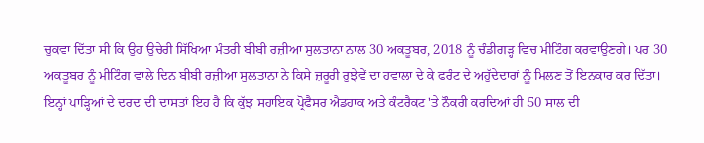ਚੁਕਵਾ ਦਿੱਤਾ ਸੀ ਕਿ ਉਹ ਉਚੇਰੀ ਸਿੱਖਿਆ ਮੰਤਰੀ ਬੀਬੀ ਰਜ਼ੀਆ ਸੁਲਤਾਨਾ ਨਾਲ 30 ਅਕਤੂਬਰ, 2018 ਨੂੰ ਚੰਡੀਗੜ੍ਹ ਵਿਚ ਮੀਟਿੰਗ ਕਰਵਾਉਣਗੇ। ਪਰ 30 ਅਕਤੂਬਰ ਨੂੰ ਮੀਟਿੰਗ ਵਾਲੇ ਦਿਨ ਬੀਬੀ ਰਜ਼ੀਆ ਸੁਲਤਾਨਾ ਨੇ ਕਿਸੇ ਜ਼ਰੂਰੀ ਰੁਝੇਵੇਂ ਦਾ ਹਵਾਲਾ ਦੇ ਕੇ ਫਰੰਟ ਦੇ ਅਹੁੱਦੇਦਾਰਾਂ ਨੂੰ ਮਿਲਣ ਤੋਂ ਇਨਕਾਰ ਕਰ ਦਿੱਤਾ।
ਇਨ੍ਹਾਂ ਪਾੜ੍ਹਿਆਂ ਦੇ ਦਰਦ ਦੀ ਦਾਸਤਾਂ ਇਹ ਹੈ ਕਿ ਕੁੱਝ ਸਹਾਇਕ ਪ੍ਰੋਫੈਸਰ ਐਡਹਾਕ ਅਤੇ ਕੰਟਰੈਕਟ 'ਤੇ ਨੌਕਰੀ ਕਰਦਿਆਂ ਹੀ 50 ਸਾਲ ਦੀ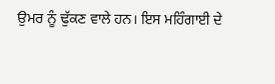ਉਮਰ ਨੂੰ ਢੁੱਕਣ ਵਾਲੇ ਹਨ। ਇਸ ਮਹਿੰਗਾਈ ਦੇ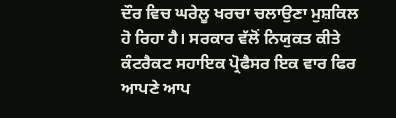ਦੌਰ ਵਿਚ ਘਰੇਲੂ ਖਰਚਾ ਚਲਾਉਣਾ ਮੁਸ਼ਕਿਲ ਹੋ ਰਿਹਾ ਹੈ। ਸਰਕਾਰ ਵੱਲੋਂ ਨਿਯੁਕਤ ਕੀਤੇ ਕੰਟਰੈਕਟ ਸਹਾਇਕ ਪ੍ਰੋਫੈਸਰ ਇਕ ਵਾਰ ਫਿਰ ਆਪਣੇ ਆਪ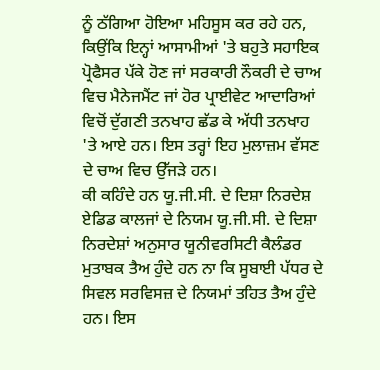ਨੂੰ ਠੱਗਿਆ ਹੋਇਆ ਮਹਿਸੂਸ ਕਰ ਰਹੇ ਹਨ, ਕਿਉਂਕਿ ਇਨ੍ਹਾਂ ਆਸਾਮੀਆਂ 'ਤੇ ਬਹੁਤੇ ਸਹਾਇਕ ਪ੍ਰੋਫੈਸਰ ਪੱਕੇ ਹੋਣ ਜਾਂ ਸਰਕਾਰੀ ਨੌਕਰੀ ਦੇ ਚਾਅ ਵਿਚ ਮੈਨੇਜਮੈਂਟ ਜਾਂ ਹੋਰ ਪ੍ਰਾਈਵੇਟ ਆਦਾਰਿਆਂ ਵਿਚੋਂ ਦੁੱਗਣੀ ਤਨਖਾਹ ਛੱਡ ਕੇ ਅੱਧੀ ਤਨਖਾਹ 'ਤੇ ਆਏ ਹਨ। ਇਸ ਤਰ੍ਹਾਂ ਇਹ ਮੁਲਾਜ਼ਮ ਵੱਸਣ ਦੇ ਚਾਅ ਵਿਚ ਉੱਜੜੇ ਹਨ।
ਕੀ ਕਹਿੰਦੇ ਹਨ ਯੂ.ਜੀ.ਸੀ. ਦੇ ਦਿਸ਼ਾ ਨਿਰਦੇਸ਼
ਏਡਿਡ ਕਾਲਜਾਂ ਦੇ ਨਿਯਮ ਯੂ.ਜੀ.ਸੀ. ਦੇ ਦਿਸ਼ਾ ਨਿਰਦੇਸ਼ਾਂ ਅਨੁਸਾਰ ਯੂਨੀਵਰਸਿਟੀ ਕੈਲੰਡਰ ਮੁਤਾਬਕ ਤੈਅ ਹੁੰਦੇ ਹਨ ਨਾ ਕਿ ਸੂਬਾਈ ਪੱਧਰ ਦੇ ਸਿਵਲ ਸਰਵਿਸਜ਼ ਦੇ ਨਿਯਮਾਂ ਤਹਿਤ ਤੈਅ ਹੁੰਦੇ ਹਨ। ਇਸ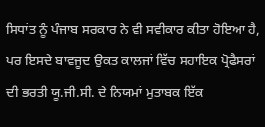ਸਿਧਾਂਤ ਨੂੰ ਪੰਜਾਬ ਸਰਕਾਰ ਨੇ ਵੀ ਸਵੀਕਾਰ ਕੀਤਾ ਹੋਇਆ ਹੈ, ਪਰ ਇਸਦੇ ਬਾਵਜੂਦ ਉਕਤ ਕਾਲਜਾਂ ਵਿੱਚ ਸਹਾਇਕ ਪ੍ਰੋਫੈਸਰਾਂ ਦੀ ਭਰਤੀ ਯੂ.ਜੀ.ਸੀ. ਦੇ ਨਿਯਮਾਂ ਮੁਤਾਬਕ ਇੱਕ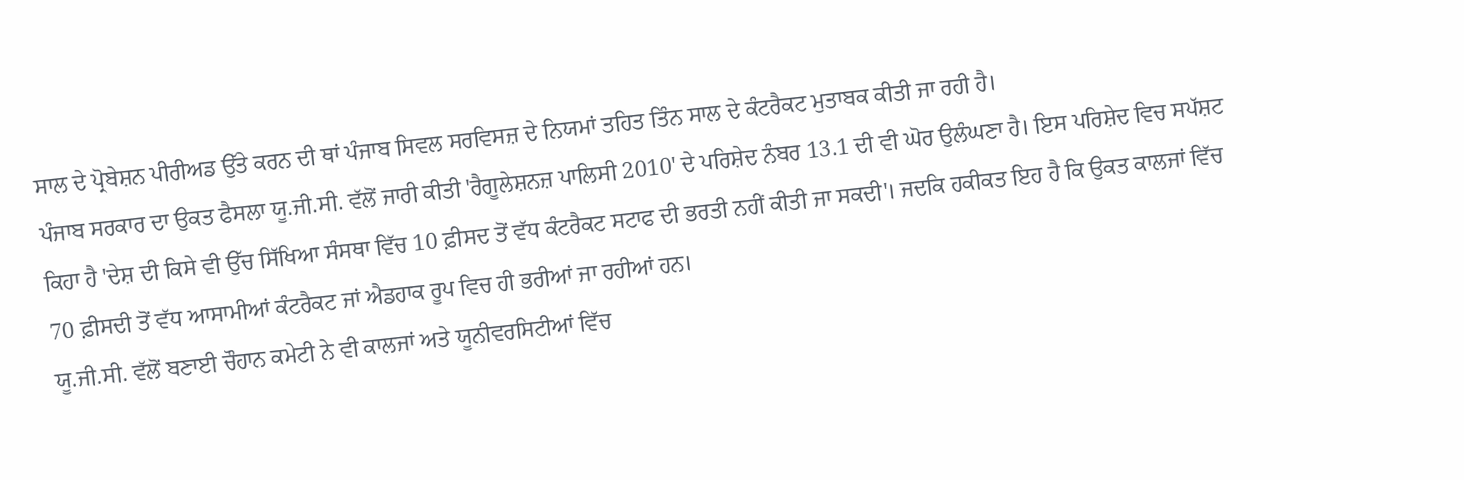ਸਾਲ ਦੇ ਪ੍ਰੋਬੇਸ਼ਨ ਪੀਰੀਅਡ ਉੱਤੇ ਕਰਨ ਦੀ ਥਾਂ ਪੰਜਾਬ ਸਿਵਲ ਸਰਵਿਸਜ਼ ਦੇ ਨਿਯਮਾਂ ਤਹਿਤ ਤਿੰਨ ਸਾਲ ਦੇ ਕੰਟਰੈਕਟ ਮੁਤਾਬਕ ਕੀਤੀ ਜਾ ਰਹੀ ਹੈ।
ਪੰਜਾਬ ਸਰਕਾਰ ਦਾ ਉਕਤ ਫੈਸਲਾ ਯੂ.ਜੀ.ਸੀ. ਵੱਲੋਂ ਜਾਰੀ ਕੀਤੀ 'ਰੈਗੂਲੇਸ਼ਨਜ਼ ਪਾਲਿਸੀ 2010' ਦੇ ਪਰਿਸ਼ੇਦ ਨੰਬਰ 13.1 ਦੀ ਵੀ ਘੋਰ ਉਲੰਘਣਾ ਹੈ। ਇਸ ਪਰਿਸ਼ੇਦ ਵਿਚ ਸਪੱਸ਼ਟ ਕਿਹਾ ਹੈ 'ਦੇਸ਼ ਦੀ ਕਿਸੇ ਵੀ ਉੱਚ ਸਿੱਖਿਆ ਸੰਸਥਾ ਵਿੱਚ 10 ਫ਼ੀਸਦ ਤੋਂ ਵੱਧ ਕੰਟਰੈਕਟ ਸਟਾਫ ਦੀ ਭਰਤੀ ਨਹੀਂ ਕੀਤੀ ਜਾ ਸਕਦੀ'। ਜਦਕਿ ਹਕੀਕਤ ਇਹ ਹੈ ਕਿ ਉਕਤ ਕਾਲਜਾਂ ਵਿੱਚ 70 ਫ਼ੀਸਦੀ ਤੋਂ ਵੱਧ ਆਸਾਮੀਆਂ ਕੰਟਰੈਕਟ ਜਾਂ ਐਡਹਾਕ ਰੂਪ ਵਿਚ ਹੀ ਭਰੀਆਂ ਜਾ ਰਹੀਆਂ ਹਨ।
ਯੂ.ਜੀ.ਸੀ. ਵੱਲੋਂ ਬਣਾਈ ਚੌਹਾਨ ਕਮੇਟੀ ਨੇ ਵੀ ਕਾਲਜਾਂ ਅਤੇ ਯੂਨੀਵਰਸਿਟੀਆਂ ਵਿੱਚ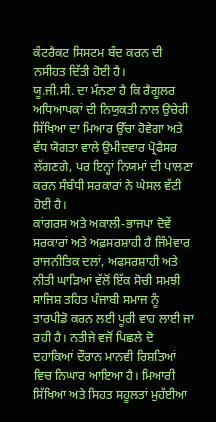ਕੰਟਰੈਕਟ ਸਿਸਟਮ ਬੰਦ ਕਰਨ ਦੀ ਨਸੀਹਤ ਦਿੱਤੀ ਹੋਈ ਹੈ।
ਯੂ.ਜੀ.ਸੀ. ਦਾ ਮੰਨਣਾ ਹੈ ਕਿ ਰੈਗੂਲਰ ਅਧਿਆਪਕਾਂ ਦੀ ਨਿਯੁਕਤੀ ਨਾਲ ਉਚੇਰੀ ਸਿੱਖਿਆ ਦਾ ਮਿਆਰ ਉੱਚਾ ਹੋਵੇਗਾ ਅਤੇ ਵੱਧ ਯੋਗਤਾ ਵਾਲੇ ਉਮੀਦਵਾਰ ਪ੍ਰੋਫੈਸਰ ਲੱਗਣਗੇ, ਪਰ ਇਨ੍ਹਾਂ ਨਿਯਮਾਂ ਦੀ ਪਾਲਣਾ ਕਰਨ ਸੰਬੰਧੀ ਸਰਕਾਰਾਂ ਨੇ ਘੇਸਲ ਵੱਟੀ ਹੋਈ ਹੈ।
ਕਾਂਗਰਸ ਅਤੇ ਅਕਾਲੀ-ਭਾਜਪਾ ਦੋਵੇਂ ਸਰਕਾਰਾਂ ਅਤੇ ਅਫ਼ਸਰਸ਼ਾਹੀ ਹੈ ਜਿੰਮੇਵਾਰ
ਰਾਜਨੀਤਿਕ ਦਲਾਂ, ਅਫਸਰਸ਼ਾਹੀ ਅਤੇ ਨੀਤੀ ਘਾੜਿਆਂ ਵੱਲੋਂ ਇੱਕ ਸੋਚੀ ਸਮਝੀ ਸਾਜਿਸ਼ ਤਹਿਤ ਪੰਜਾਬੀ ਸਮਾਜ ਨੂੰ ਤਾਰਪੀਡੋ ਕਰਨ ਲਈ ਪੂਰੀ ਵਾਹ ਲਾਈ ਜਾ ਰਹੀ ਹੈ। ਨਤੀਜੇ ਵਜੋਂ ਪਿਛਲੇ ਦੋ ਦਹਾਕਿਆਂ ਦੌਰਾਨ ਮਾਨਵੀ ਰਿਸ਼ਤਿਆਂ ਵਿਚ ਨਿਘਾਰ ਆਇਆ ਹੈ। ਮਿਆਰੀ ਸਿੱਖਿਆ ਅਤੇ ਸਿਹਤ ਸਹੂਲਤਾਂ ਮੁਹੱਈਆ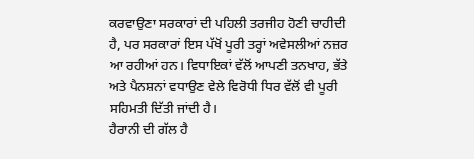ਕਰਵਾਉਣਾ ਸਰਕਾਰਾਂ ਦੀ ਪਹਿਲੀ ਤਰਜੀਹ ਹੋਣੀ ਚਾਹੀਦੀ ਹੈ, ਪਰ ਸਰਕਾਰਾਂ ਇਸ ਪੱਖੋਂ ਪੂਰੀ ਤਰ੍ਹਾਂ ਅਵੇਸਲੀਆਂ ਨਜ਼ਰ ਆ ਰਹੀਆਂ ਹਨ। ਵਿਧਾਇਕਾਂ ਵੱਲੋਂ ਆਪਣੀ ਤਨਖਾਹ, ਭੱਤੇ ਅਤੇ ਪੈਨਸ਼ਨਾਂ ਵਧਾਉਣ ਵੇਲੇ ਵਿਰੋਧੀ ਧਿਰ ਵੱਲੋਂ ਵੀ ਪੂਰੀ ਸਹਿਮਤੀ ਦਿੱਤੀ ਜਾਂਦੀ ਹੈ।
ਹੈਰਾਨੀ ਦੀ ਗੱਲ ਹੈ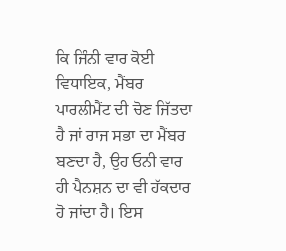ਕਿ ਜਿੰਨੀ ਵਾਰ ਕੋਈ ਵਿਧਾਇਕ, ਮੈਂਬਰ ਪਾਰਲੀਮੈਂਟ ਦੀ ਚੋਣ ਜਿੱਤਦਾ ਹੈ ਜਾਂ ਰਾਜ ਸਭਾ ਦਾ ਮੈਂਬਰ ਬਣਦਾ ਹੈ, ਉਹ ਓਨੀ ਵਾਰ ਹੀ ਪੈਨਸ਼ਨ ਦਾ ਵੀ ਹੱਕਦਾਰ ਹੋ ਜਾਂਦਾ ਹੈ। ਇਸ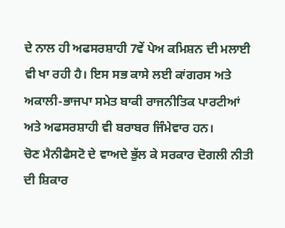ਦੇ ਨਾਲ ਹੀ ਅਫਸਰਸ਼ਾਹੀ 7ਵੇਂ ਪੇਅ ਕਮਿਸ਼ਨ ਦੀ ਮਲਾਈ ਵੀ ਖਾ ਰਹੀ ਹੈ। ਇਸ ਸਭ ਕਾਸੇ ਲਈ ਕਾਂਗਰਸ ਅਤੇ ਅਕਾਲੀ-ਭਾਜਪਾ ਸਮੇਤ ਬਾਕੀ ਰਾਜਨੀਤਿਕ ਪਾਰਟੀਆਂ ਅਤੇ ਅਫਸਰਸ਼ਾਹੀ ਵੀ ਬਰਾਬਰ ਜਿੰਮੇਵਾਰ ਹਨ।
ਚੋਣ ਮੈਨੀਫੈਸਟੋ ਦੇ ਵਾਅਦੇ ਭੁੱਲ ਕੇ ਸਰਕਾਰ ਦੋਗਲੀ ਨੀਤੀ ਦੀ ਸ਼ਿਕਾਰ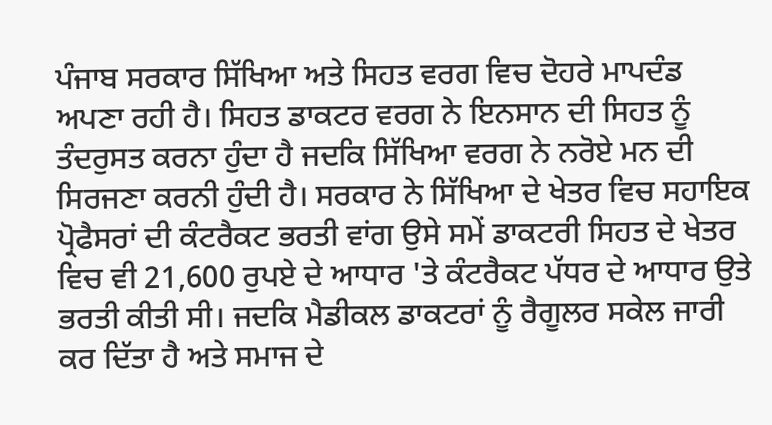ਪੰਜਾਬ ਸਰਕਾਰ ਸਿੱਖਿਆ ਅਤੇ ਸਿਹਤ ਵਰਗ ਵਿਚ ਦੋਹਰੇ ਮਾਪਦੰਡ ਅਪਣਾ ਰਹੀ ਹੈ। ਸਿਹਤ ਡਾਕਟਰ ਵਰਗ ਨੇ ਇਨਸਾਨ ਦੀ ਸਿਹਤ ਨੂੰ ਤੰਦਰੁਸਤ ਕਰਨਾ ਹੁੰਦਾ ਹੈ ਜਦਕਿ ਸਿੱਖਿਆ ਵਰਗ ਨੇ ਨਰੋਏ ਮਨ ਦੀ ਸਿਰਜਣਾ ਕਰਨੀ ਹੁੰਦੀ ਹੈ। ਸਰਕਾਰ ਨੇ ਸਿੱਖਿਆ ਦੇ ਖੇਤਰ ਵਿਚ ਸਹਾਇਕ ਪ੍ਰੋਫੈਸਰਾਂ ਦੀ ਕੰਟਰੈਕਟ ਭਰਤੀ ਵਾਂਗ ਉਸੇ ਸਮੇਂ ਡਾਕਟਰੀ ਸਿਹਤ ਦੇ ਖੇਤਰ ਵਿਚ ਵੀ 21,600 ਰੁਪਏ ਦੇ ਆਧਾਰ 'ਤੇ ਕੰਟਰੈਕਟ ਪੱਧਰ ਦੇ ਆਧਾਰ ਉਤੇ ਭਰਤੀ ਕੀਤੀ ਸੀ। ਜਦਕਿ ਮੈਡੀਕਲ ਡਾਕਟਰਾਂ ਨੂੰ ਰੈਗੂਲਰ ਸਕੇਲ ਜਾਰੀ ਕਰ ਦਿੱਤਾ ਹੈ ਅਤੇ ਸਮਾਜ ਦੇ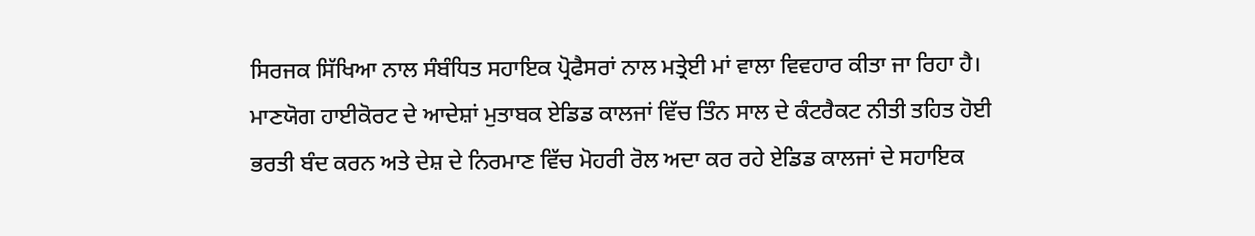ਸਿਰਜਕ ਸਿੱਖਿਆ ਨਾਲ ਸੰਬੰਧਿਤ ਸਹਾਇਕ ਪ੍ਰੋਫੈਸਰਾਂ ਨਾਲ ਮਤ੍ਰੇਈ ਮਾਂ ਵਾਲਾ ਵਿਵਹਾਰ ਕੀਤਾ ਜਾ ਰਿਹਾ ਹੈ। ਮਾਣਯੋਗ ਹਾਈਕੋਰਟ ਦੇ ਆਦੇਸ਼ਾਂ ਮੁਤਾਬਕ ਏਡਿਡ ਕਾਲਜਾਂ ਵਿੱਚ ਤਿੰਨ ਸਾਲ ਦੇ ਕੰਟਰੈਕਟ ਨੀਤੀ ਤਹਿਤ ਹੋਈ ਭਰਤੀ ਬੰਦ ਕਰਨ ਅਤੇ ਦੇਸ਼ ਦੇ ਨਿਰਮਾਣ ਵਿੱਚ ਮੋਹਰੀ ਰੋਲ ਅਦਾ ਕਰ ਰਹੇ ਏਡਿਡ ਕਾਲਜਾਂ ਦੇ ਸਹਾਇਕ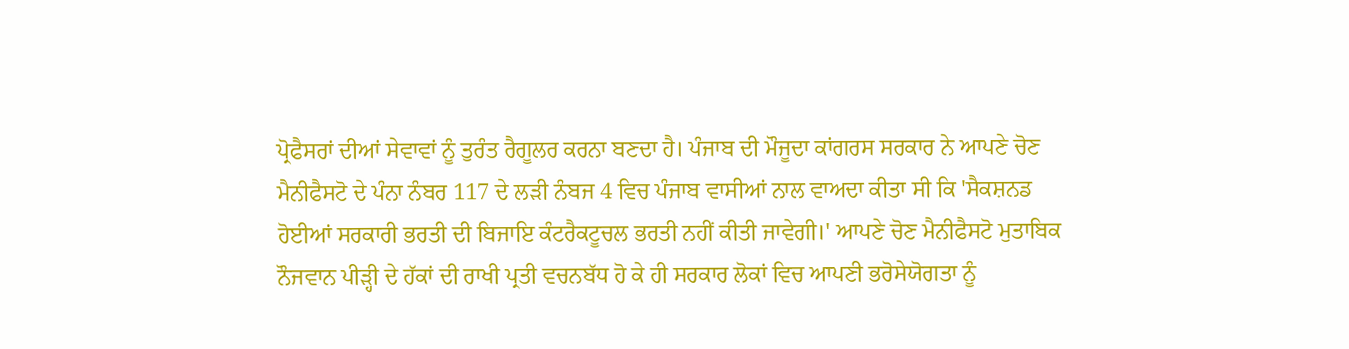ਪ੍ਰੋਫੈਸਰਾਂ ਦੀਆਂ ਸੇਵਾਵਾਂ ਨੂੰ ਤੁਰੰਤ ਰੈਗੂਲਰ ਕਰਨਾ ਬਣਦਾ ਹੈ। ਪੰਜਾਬ ਦੀ ਮੌਜੂਦਾ ਕਾਂਗਰਸ ਸਰਕਾਰ ਨੇ ਆਪਣੇ ਚੋਣ ਮੈਨੀਫੈਸਟੋ ਦੇ ਪੰਨਾ ਨੰਬਰ 117 ਦੇ ਲੜੀ ਨੰਬਜ 4 ਵਿਚ ਪੰਜਾਬ ਵਾਸੀਆਂ ਨਾਲ ਵਾਅਦਾ ਕੀਤਾ ਸੀ ਕਿ 'ਸੈਕਸ਼ਨਡ ਹੋਈਆਂ ਸਰਕਾਰੀ ਭਰਤੀ ਦੀ ਬਿਜਾਇ ਕੰਟਰੈਕਟੂਚਲ ਭਰਤੀ ਨਹੀਂ ਕੀਤੀ ਜਾਵੇਗੀ।' ਆਪਣੇ ਚੋਣ ਮੈਨੀਫੈਸਟੋ ਮੁਤਾਬਿਕ ਨੌਜਵਾਨ ਪੀੜ੍ਹੀ ਦੇ ਹੱਕਾਂ ਦੀ ਰਾਖੀ ਪ੍ਰਤੀ ਵਚਨਬੱਧ ਹੋ ਕੇ ਹੀ ਸਰਕਾਰ ਲੋਕਾਂ ਵਿਚ ਆਪਣੀ ਭਰੋਸੇਯੋਗਤਾ ਨੂੰ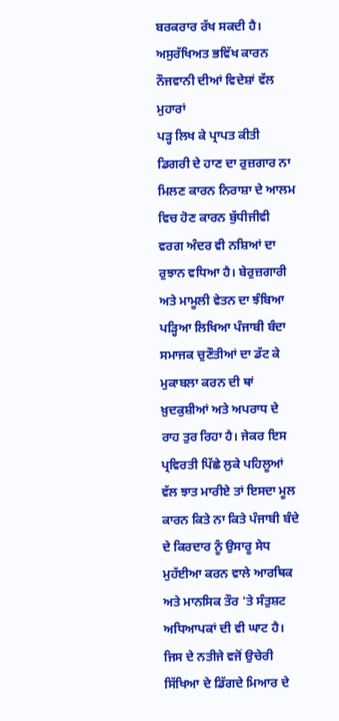ਬਰਕਰਾਰ ਰੱਖ ਸਕਦੀ ਹੈ।
ਅਸੁਰੱਖਿਅਤ ਭਵਿੱਖ ਕਾਰਨ ਨੌਜਵਾਨੀ ਦੀਆਂ ਵਿਦੇਸ਼ਾਂ ਵੱਲ ਮੁਹਾਰਾਂ
ਪੜ੍ਹ ਲਿਖ ਕੇ ਪ੍ਰਾਪਤ ਕੀਤੀ ਡਿਗਰੀ ਦੇ ਹਾਣ ਦਾ ਰੁਜ਼ਗਾਰ ਨਾ ਮਿਲਣ ਕਾਰਨ ਨਿਰਾਸ਼ਾ ਦੇ ਆਲਮ ਵਿਚ ਹੋਣ ਕਾਰਨ ਬੁੱਧੀਜੀਵੀ ਵਰਗ ਅੰਦਰ ਵੀ ਨਸ਼ਿਆਂ ਦਾ ਰੁਝਾਨ ਵਧਿਆ ਹੈ। ਬੇਰੁਜ਼ਗਾਰੀ ਅਤੇ ਮਾਮੂਲੀ ਵੇਤਨ ਦਾ ਝੰਬਿਆ ਪੜ੍ਹਿਆ ਲਿਖਿਆ ਪੰਜਾਬੀ ਬੰਦਾ ਸਮਾਜਕ ਚੁਣੌਤੀਆਂ ਦਾ ਡੱਟ ਕੇ ਮੁਕਾਬਲਾ ਕਰਨ ਦੀ ਥਾਂ ਖ਼ੁਦਕੁਸ਼ੀਆਂ ਅਤੇ ਅਪਰਾਧ ਦੇ ਰਾਹ ਤੁਰ ਰਿਹਾ ਹੈ। ਜੇਕਰ ਇਸ ਪ੍ਰਵਿਰਤੀ ਪਿੱਛੇ ਲੁਕੇ ਪਹਿਲੂਆਂ ਵੱਲ ਝਾਤ ਮਾਰੀਏ ਤਾਂ ਇਸਦਾ ਮੂਲ ਕਾਰਨ ਕਿਤੇ ਨਾ ਕਿਤੇ ਪੰਜਾਬੀ ਬੰਦੇ ਦੇ ਕਿਰਦਾਰ ਨੂੰ ਉਸਾਰੂ ਸੇਧ ਮੁਹੱਈਆ ਕਰਨ ਵਾਲੇ ਆਰਥਿਕ ਅਤੇ ਮਾਨਸਿਕ ਤੌਰ 'ਤੇ ਸੰਤੁਸ਼ਟ ਅਧਿਆਪਕਾਂ ਦੀ ਵੀ ਘਾਟ ਹੈ। ਜਿਸ ਦੇ ਨਤੀਜੇ ਵਜੋਂ ਉਚੇਰੀ ਸਿੱਖਿਆ ਦੇ ਡਿੱਗਦੇ ਮਿਆਰ ਦੇ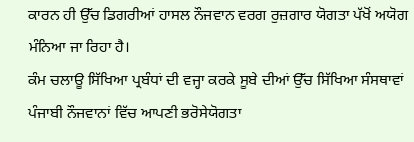ਕਾਰਨ ਹੀ ਉੱਚ ਡਿਗਰੀਆਂ ਹਾਸਲ ਨੌਜਵਾਨ ਵਰਗ ਰੁਜ਼ਗਾਰ ਯੋਗਤਾ ਪੱਖੋਂ ਅਯੋਗ ਮੰਨਿਆ ਜਾ ਰਿਹਾ ਹੈ।
ਕੰਮ ਚਲਾਊ ਸਿੱਖਿਆ ਪ੍ਰਬੰਧਾਂ ਦੀ ਵਜ੍ਹਾ ਕਰਕੇ ਸੂਬੇ ਦੀਆਂ ਉੱਚ ਸਿੱਖਿਆ ਸੰਸਥਾਵਾਂ ਪੰਜਾਬੀ ਨੌਜਵਾਨਾਂ ਵਿੱਚ ਆਪਣੀ ਭਰੋਸੇਯੋਗਤਾ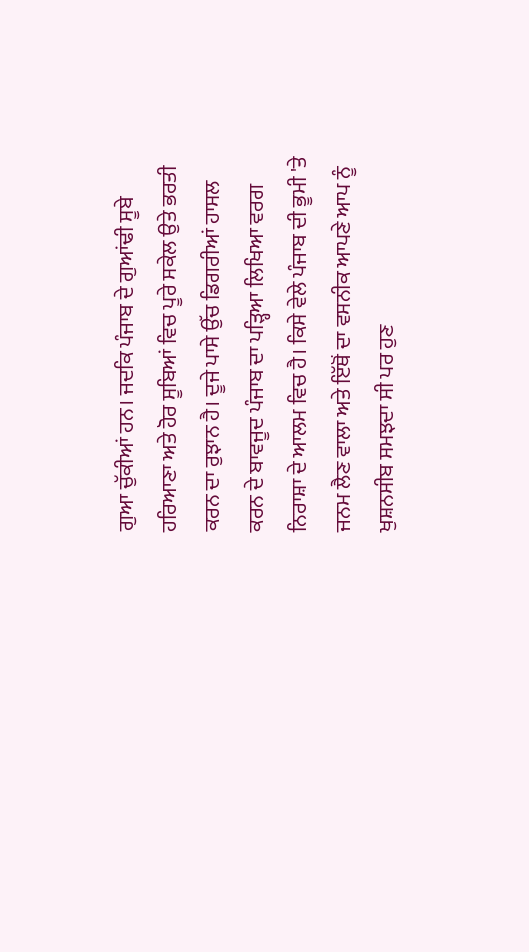ਗੁਆ ਚੁੱਕੀਆਂ ਹਨ। ਜਦਕਿ ਪੰਜਾਬ ਦੇ ਗੁਆਂਢੀ ਸੂਬੇ ਹਰਿਆਣਾ ਅਤੇ ਹੋਰ ਸੂਬਿਆਂ ਵਿਚ ਪੂਰੇ ਸਕੇਲ ਉਤੇ ਭਰਤੀ ਕਰਨ ਦਾ ਰੁਝਾਨ ਹੈ। ਦੂਜੇ ਪਾਸੇ ਉੱਚ ਡਿਗਰੀਆਂ ਹਾਸਲ ਕਰਨ ਦੇ ਬਾਵਜੂਦ ਪੰਜਾਬ ਦਾ ਪੜ੍ਹਿਆ ਲਿਖਿਆ ਵਰਗ ਨਿਰਾਸ਼ਾ ਦੇ ਆਲਮ ਵਿਚ ਹੈ। ਕਿਸੇ ਵੇਲੇ ਪੰਜਾਬ ਦੀ ਭੂਮੀ 'ਤੇ ਜਨਮ ਲੈਣ ਵਾਲਾ ਅਤੇ ਇੱਥੋਂ ਦਾ ਵਸਨੀਕ ਆਪਣੇ ਆਪ ਨੂੰ ਖੁਸ਼ਨਸੀਬ ਸਮਝਦਾ ਸੀ ਪਰ ਹੁਣ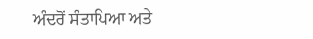ਅੰਦਰੋਂ ਸੰਤਾਪਿਆ ਅਤੇ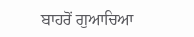ਬਾਹਰੋਂ ਗੁਆਚਿਆ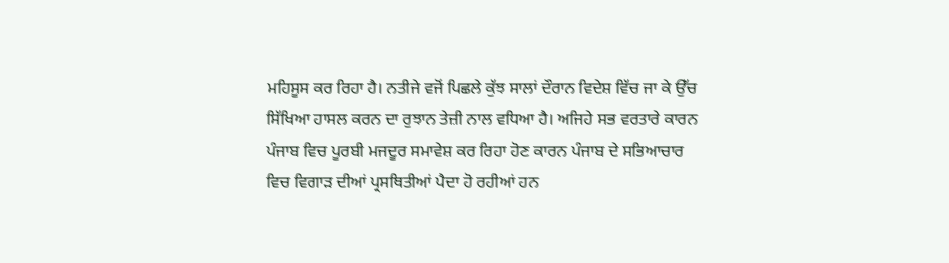ਮਹਿਸੂਸ ਕਰ ਰਿਹਾ ਹੈ। ਨਤੀਜੇ ਵਜੋਂ ਪਿਛਲੇ ਕੁੱਝ ਸਾਲਾਂ ਦੌਰਾਨ ਵਿਦੇਸ਼ ਵਿੱਚ ਜਾ ਕੇ ਉੱਚ ਸਿੱਖਿਆ ਹਾਸਲ ਕਰਨ ਦਾ ਰੁਝਾਨ ਤੇਜ਼ੀ ਨਾਲ ਵਧਿਆ ਹੈ। ਅਜਿਹੇ ਸਭ ਵਰਤਾਰੇ ਕਾਰਨ ਪੰਜਾਬ ਵਿਚ ਪੂਰਬੀ ਮਜਦੂਰ ਸਮਾਵੇਸ਼ ਕਰ ਰਿਹਾ ਹੋਣ ਕਾਰਨ ਪੰਜਾਬ ਦੇ ਸਭਿਆਚਾਰ ਵਿਚ ਵਿਗਾੜ ਦੀਆਂ ਪ੍ਰਸਥਿਤੀਆਂ ਪੈਦਾ ਹੋ ਰਹੀਆਂ ਹਨ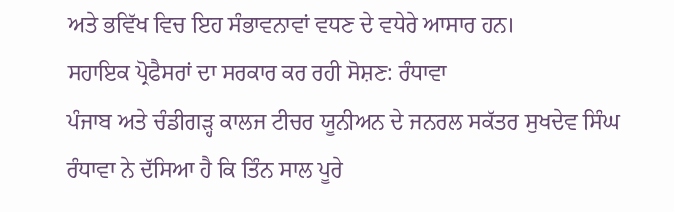ਅਤੇ ਭਵਿੱਖ ਵਿਚ ਇਹ ਸੰਭਾਵਨਾਵਾਂ ਵਧਣ ਦੇ ਵਧੇਰੇ ਆਸਾਰ ਹਨ।
ਸਹਾਇਕ ਪ੍ਰੋਫੈਸਰਾਂ ਦਾ ਸਰਕਾਰ ਕਰ ਰਹੀ ਸੋਸ਼ਣ: ਰੰਧਾਵਾ
ਪੰਜਾਬ ਅਤੇ ਚੰਡੀਗੜ੍ਹ ਕਾਲਜ ਟੀਚਰ ਯੂਨੀਅਨ ਦੇ ਜਨਰਲ ਸਕੱਤਰ ਸੁਖਦੇਵ ਸਿੰਘ ਰੰਧਾਵਾ ਨੇ ਦੱਸਿਆ ਹੈ ਕਿ ਤਿੰਨ ਸਾਲ ਪੂਰੇ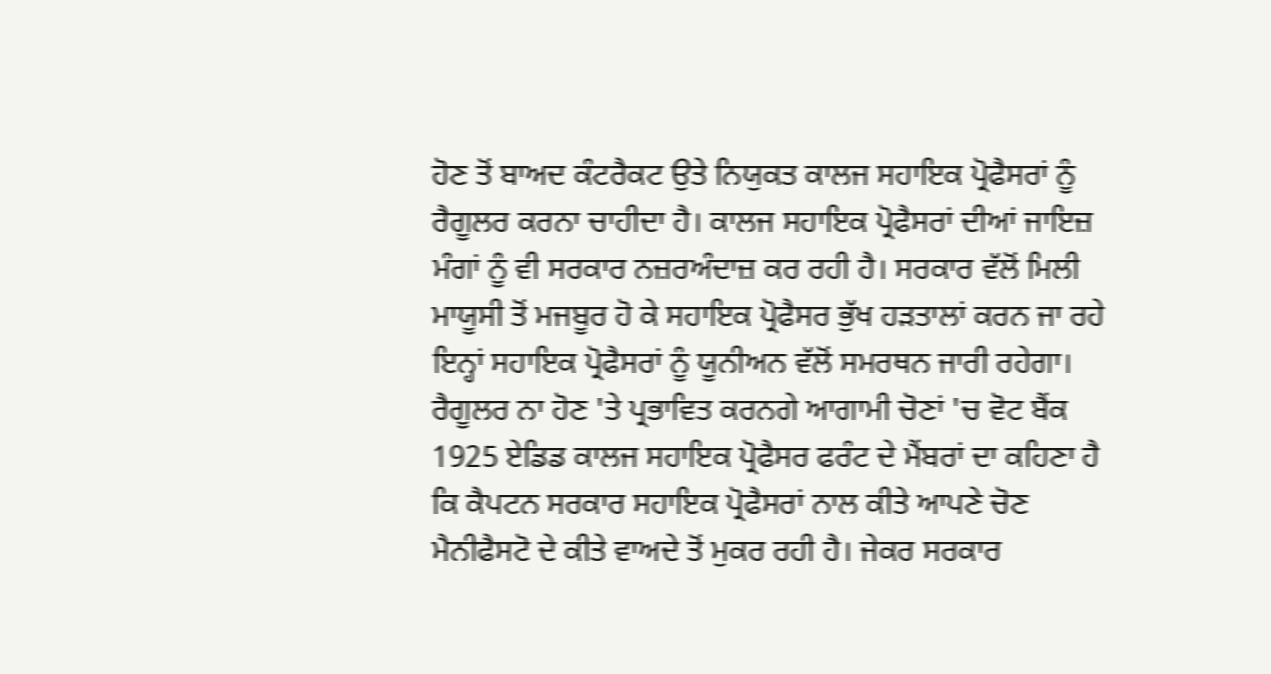ਹੋਣ ਤੋਂ ਬਾਅਦ ਕੰਟਰੈਕਟ ਉਤੇ ਨਿਯੁਕਤ ਕਾਲਜ ਸਹਾਇਕ ਪ੍ਰੋਫੈਸਰਾਂ ਨੂੰ ਰੈਗੂਲਰ ਕਰਨਾ ਚਾਹੀਦਾ ਹੈ। ਕਾਲਜ ਸਹਾਇਕ ਪ੍ਰੋਫੈਸਰਾਂ ਦੀਆਂ ਜਾਇਜ਼ ਮੰਗਾਂ ਨੂੰ ਵੀ ਸਰਕਾਰ ਨਜ਼ਰਅੰਦਾਜ਼ ਕਰ ਰਹੀ ਹੈ। ਸਰਕਾਰ ਵੱਲੋਂ ਮਿਲੀ ਮਾਯੂਸੀ ਤੋਂ ਮਜਬੂਰ ਹੋ ਕੇ ਸਹਾਇਕ ਪ੍ਰੋਫੈਸਰ ਭੁੱਖ ਹੜਤਾਲਾਂ ਕਰਨ ਜਾ ਰਹੇ ਇਨ੍ਹਾਂ ਸਹਾਇਕ ਪ੍ਰੋਫੈਸਰਾਂ ਨੂੰ ਯੂਨੀਅਨ ਵੱਲੋਂ ਸਮਰਥਨ ਜਾਰੀ ਰਹੇਗਾ।
ਰੈਗੂਲਰ ਨਾ ਹੋਣ 'ਤੇ ਪ੍ਰਭਾਵਿਤ ਕਰਨਗੇ ਆਗਾਮੀ ਚੋਣਾਂ 'ਚ ਵੋਟ ਬੈਂਕ
1925 ਏਡਿਡ ਕਾਲਜ ਸਹਾਇਕ ਪ੍ਰੋਫੈਸਰ ਫਰੰਟ ਦੇ ਮੈਂਬਰਾਂ ਦਾ ਕਹਿਣਾ ਹੈ ਕਿ ਕੈਪਟਨ ਸਰਕਾਰ ਸਹਾਇਕ ਪ੍ਰੋਫੈਸਰਾਂ ਨਾਲ ਕੀਤੇ ਆਪਣੇ ਚੋਣ ਮੈਨੀਫੈਸਟੋ ਦੇ ਕੀਤੇ ਵਾਅਦੇ ਤੋਂ ਮੁਕਰ ਰਹੀ ਹੈ। ਜੇਕਰ ਸਰਕਾਰ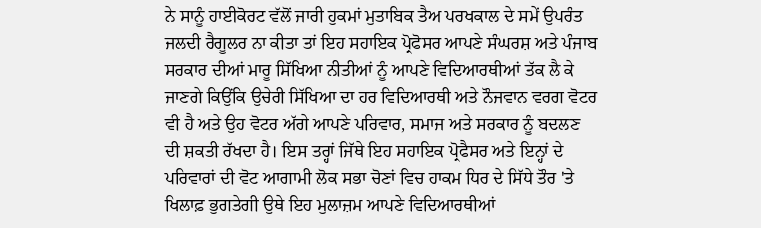ਨੇ ਸਾਨੂੰ ਹਾਈਕੋਰਟ ਵੱਲੋਂ ਜਾਰੀ ਹੁਕਮਾਂ ਮੁਤਾਬਿਕ ਤੈਅ ਪਰਖਕਾਲ ਦੇ ਸਮੇਂ ਉਪਰੰਤ ਜਲਦੀ ਰੈਗੂਲਰ ਨਾ ਕੀਤਾ ਤਾਂ ਇਹ ਸਹਾਇਕ ਪ੍ਰੋਫੋਸਰ ਆਪਣੇ ਸੰਘਰਸ਼ ਅਤੇ ਪੰਜਾਬ ਸਰਕਾਰ ਦੀਆਂ ਮਾਰੂ ਸਿੱਖਿਆ ਨੀਤੀਆਂ ਨੂੰ ਆਪਣੇ ਵਿਦਿਆਰਥੀਆਂ ਤੱਕ ਲੈ ਕੇ ਜਾਣਗੇ ਕਿਉਂਕਿ ਉਚੇਰੀ ਸਿੱਖਿਆ ਦਾ ਹਰ ਵਿਦਿਆਰਥੀ ਅਤੇ ਨੌਜਵਾਨ ਵਰਗ ਵੋਟਰ ਵੀ ਹੈ ਅਤੇ ਉਹ ਵੋਟਰ ਅੱਗੇ ਆਪਣੇ ਪਰਿਵਾਰ, ਸਮਾਜ ਅਤੇ ਸਰਕਾਰ ਨੂੰ ਬਦਲਣ ਦੀ ਸ਼ਕਤੀ ਰੱਖਦਾ ਹੈ। ਇਸ ਤਰ੍ਹਾਂ ਜਿੱਥੇ ਇਹ ਸਹਾਇਕ ਪ੍ਰੋਫੈਸਰ ਅਤੇ ਇਨ੍ਹਾਂ ਦੇ ਪਰਿਵਾਰਾਂ ਦੀ ਵੋਟ ਆਗਾਮੀ ਲੋਕ ਸਭਾ ਚੋਣਾਂ ਵਿਚ ਹਾਕਮ ਧਿਰ ਦੇ ਸਿੱਧੇ ਤੌਰ 'ਤੇ ਖਿਲਾਫ਼ ਭੁਗਤੇਗੀ ਉਥੇ ਇਹ ਮੁਲਾਜ਼ਮ ਆਪਣੇ ਵਿਦਿਆਰਥੀਆਂ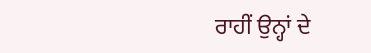ਰਾਹੀਂ ਉਨ੍ਹਾਂ ਦੇ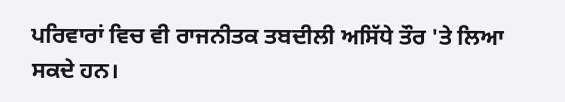ਪਰਿਵਾਰਾਂ ਵਿਚ ਵੀ ਰਾਜਨੀਤਕ ਤਬਦੀਲੀ ਅਸਿੱਧੇ ਤੌਰ 'ਤੇ ਲਿਆ ਸਕਦੇ ਹਨ।